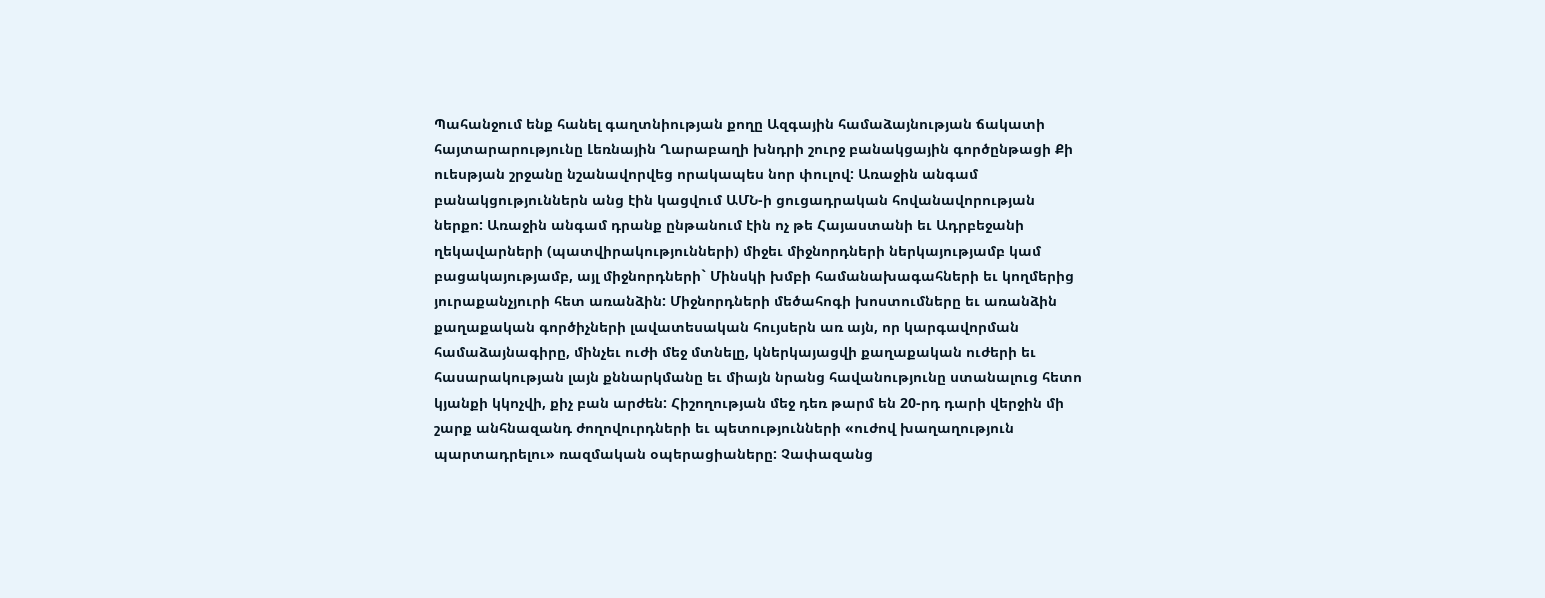Պահանջում ենք հանել գաղտնիության քողը Ազգային համաձայնության ճակատի հայտարարությունը Լեռնային Ղարաբաղի խնդրի շուրջ բանակցային գործընթացի Քի ուեսթյան շրջանը նշանավորվեց որակապես նոր փուլով: Առաջին անգամ բանակցություններն անց էին կացվում ԱՄՆ-ի ցուցադրական հովանավորության ներքո: Առաջին անգամ դրանք ընթանում էին ոչ թե Հայաստանի եւ Ադրբեջանի ղեկավարների (պատվիրակությունների) միջեւ միջնորդների ներկայությամբ կամ բացակայությամբ, այլ միջնորդների` Մինսկի խմբի համանախագահների եւ կողմերից յուրաքանչյուրի հետ առանձին: Միջնորդների մեծահոգի խոստումները եւ առանձին քաղաքական գործիչների լավատեսական հույսերն առ այն, որ կարգավորման համաձայնագիրը, մինչեւ ուժի մեջ մտնելը, կներկայացվի քաղաքական ուժերի եւ հասարակության լայն քննարկմանը եւ միայն նրանց հավանությունը ստանալուց հետո կյանքի կկոչվի, քիչ բան արժեն: Հիշողության մեջ դեռ թարմ են 20-րդ դարի վերջին մի շարք անհնազանդ ժողովուրդների եւ պետությունների «ուժով խաղաղություն պարտադրելու» ռազմական օպերացիաները: Չափազանց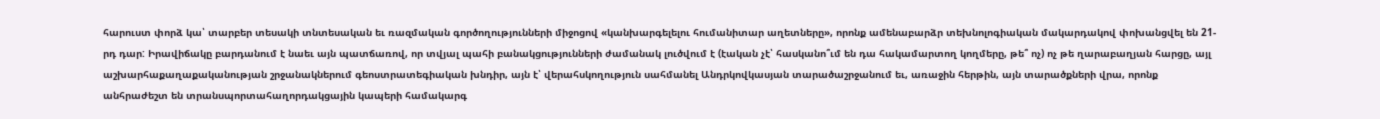հարուստ փորձ կա՝ տարբեր տեսակի տնտեսական եւ ռազմական գործողությունների միջոցով «կանխարգելելու հումանիտար աղետները», որոնք ամենաբարձր տեխնոլոգիական մակարդակով փոխանցվել են 21-րդ դար: Իրավիճակը բարդանում է նաեւ այն պատճառով, որ տվյալ պահի բանակցությունների ժամանակ լուծվում է (էական չէ՝ հասկանո՞ւմ են դա հակամարտող կողմերը, թե՞ ոչ) ոչ թե ղարաբաղյան հարցը, այլ աշխարհաքաղաքականության շրջանակներում գեոստրատեգիական խնդիր, այն է՝ վերահսկողություն սահմանել Անդրկովկասյան տարածաշրջանում եւ, առաջին հերթին, այն տարածքների վրա, որոնք անհրաժեշտ են տրանսպորտահաղորդակցային կապերի համակարգ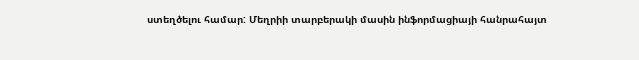ստեղծելու համար: Մեղրիի տարբերակի մասին ինֆորմացիայի հանրահայտ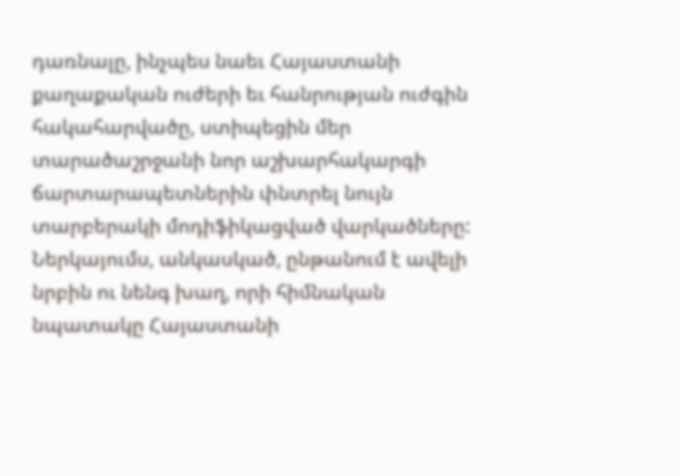դառնալը, ինչպես նաեւ Հայաստանի քաղաքական ուժերի եւ հանրության ուժգին հակահարվածը, ստիպեցին մեր տարածաշրջանի նոր աշխարհակարգի ճարտարապետներին փնտրել նույն տարբերակի մոդիֆիկացված վարկածները: Ներկայումս, անկասկած, ընթանում է ավելի նրբին ու նենգ խաղ, որի հիմնական նպատակը Հայաստանի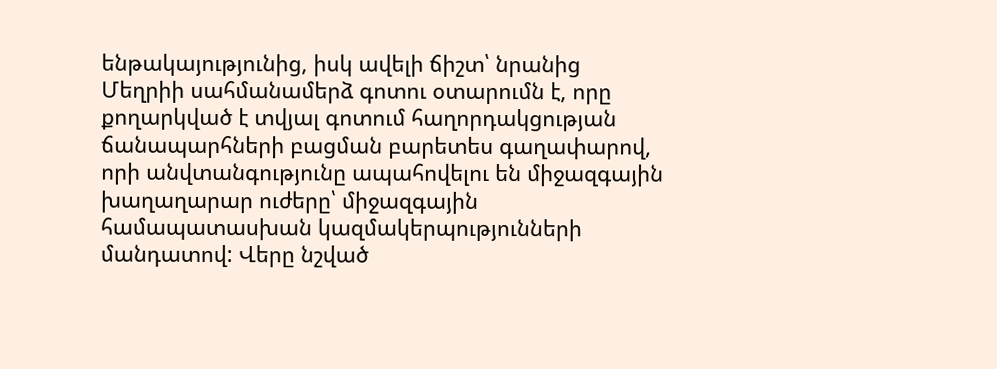ենթակայությունից, իսկ ավելի ճիշտ՝ նրանից Մեղրիի սահմանամերձ գոտու օտարումն է, որը քողարկված է տվյալ գոտում հաղորդակցության ճանապարհների բացման բարետես գաղափարով, որի անվտանգությունը ապահովելու են միջազգային խաղաղարար ուժերը՝ միջազգային համապատասխան կազմակերպությունների մանդատով: Վերը նշված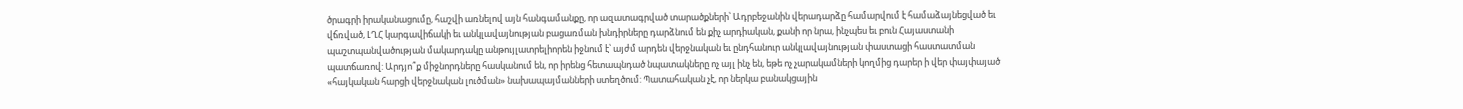ծրագրի իրականացումը, հաշվի առնելով այն հանգամանքը, որ ազատագրված տարածքների՝ Ադրբեջանին վերադարձը համարվում է համաձայնեցված եւ վճռված, ԼՂՀ կարգավիճակի եւ անկլավայնության բացառման խնդիրները դարձնում են քիչ արդիական, քանի որ նրա, ինչպես եւ բուն Հայաստանի պաշտպանվածության մակարդակը անթույլատրելիորեն իջնում է՝ այժմ արդեն վերջնական եւ ընդհանուր անկլավայնության փաստացի հաստատման պատճառով: Արդյո՞ք միջնորդները հասկանում են, որ իրենց հետապնդած նպատակները ոչ այլ ինչ են, եթե ոչ չարակամների կողմից դարեր ի վեր փայփայած «հայկական հարցի վերջնական լուծման» նախապայմանների ստեղծում: Պատահական չէ, որ ներկա բանակցային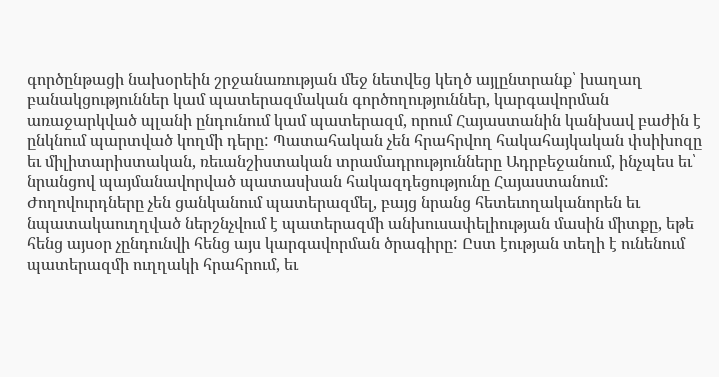գործընթացի նախօրեին շրջանառության մեջ նետվեց կեղծ այլընտրանք՝ խաղաղ բանակցություններ կամ պատերազմական գործողություններ, կարգավորման առաջարկված պլանի ընդունում կամ պատերազմ, որում Հայաստանին կանխավ բաժին է ընկնում պարտված կողմի դերը: Պատահական չեն հրահրվող հակահայկական փսիխոզը եւ միլիտարիստական, ռեւանշիստական տրամադրությունները Ադրբեջանում, ինչպես եւ՝ նրանցով պայմանավորված պատասխան հակազդեցությունը Հայաստանում: Ժողովուրդները չեն ցանկանում պատերազմել, բայց նրանց հետեւողականորեն եւ նպատակաուղղված ներշնչվում է պատերազմի անխուսափելիության մասին միտքը, եթե հենց այսօր չընդունվի հենց այս կարգավորման ծրագիրը: Ըստ էության տեղի է ունենում պատերազմի ուղղակի հրահրում, եւ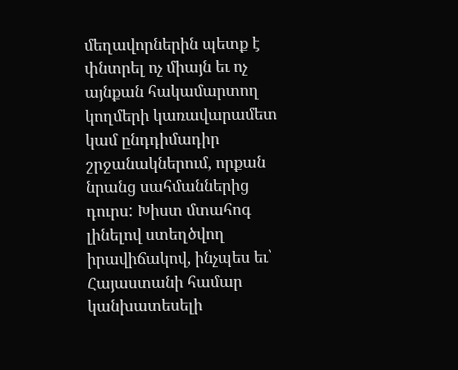մեղավորներին պետք է փնտրել ոչ միայն եւ ոչ այնքան հակամարտող կողմերի կառավարամետ կամ ընդդիմադիր շրջանակներում, որքան նրանց սահմաններից դուրս: Խիստ մտահոգ լինելով ստեղծվող իրավիճակով, ինչպես եւ՝ Հայաստանի համար կանխատեսելի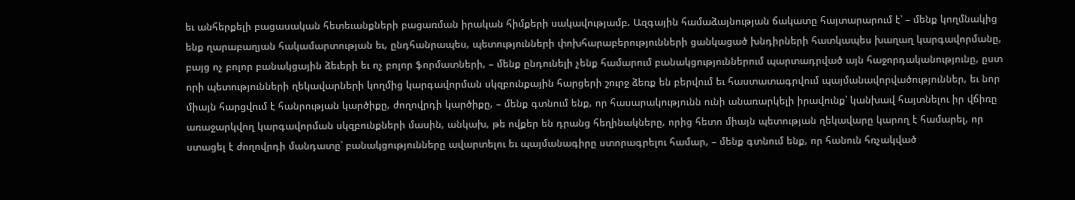եւ անհերքելի բացասական հետեւանքների բացառման իրական հիմքերի սակավությամբ. Ազգային համաձայնության ճակատը հայտարարում է՝ – մենք կողմնակից ենք ղարաբաղյան հակամարտության եւ, ընդհանրապես, պետությունների փոխհարաբերությունների ցանկացած խնդիրների հատկապես խաղաղ կարգավորմանը, բայց ոչ բոլոր բանակցային ձեւերի եւ ոչ բոլոր ֆորմատների, – մենք ընդունելի չենք համարում բանակցություններում պարտադրված այն հաջորդականությունը, ըստ որի պետությունների ղեկավարների կողմից կարգավորման սկզբունքային հարցերի շուրջ ձեռք են բերվում եւ հաստատագրվում պայմանավորվածություններ, եւ նոր միայն հարցվում է հանրության կարծիքը, ժողովրդի կարծիքը, – մենք գտնում ենք, որ հասարակությունն ունի անառարկելի իրավունք՝ կանխավ հայտնելու իր վճիռը առաջարկվող կարգավորման սկզբունքների մասին, անկախ, թե ովքեր են դրանց հեղինակները, որից հետո միայն պետության ղեկավարը կարող է համարել, որ ստացել է ժողովրդի մանդատը՝ բանակցությունները ավարտելու եւ պայմանագիրը ստորագրելու համար, – մենք գտնում ենք, որ հանուն հռչակված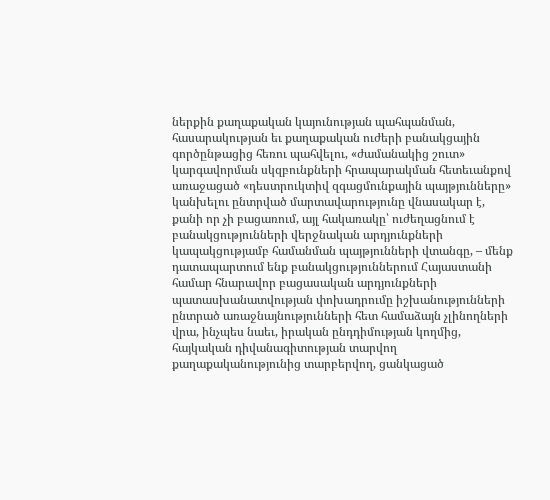ներքին քաղաքական կայունության պահպանման, հասարակության եւ քաղաքական ուժերի բանակցային գործընթացից հեռու պահվելու, «ժամանակից շուտ» կարգավորման սկզբունքների հրապարակման հետեւանքով առաջացած «դեստրուկտիվ զգացմունքային պայթյունները» կանխելու ընտրված մարտավարությունը վնասակար է, քանի որ չի բացառում, այլ հակառակը՝ ուժեղացնում է բանակցությունների վերջնական արդյունքների կապակցությամբ համանման պայթյունների վտանգը, – մենք դատապարտում ենք բանակցություններում Հայաստանի համար հնարավոր բացասական արդյունքների պատասխանատվության փոխադրումը իշխանությունների ընտրած առաջնայնությունների հետ համաձայն չլինողների վրա, ինչպես նաեւ, իրական ընդդիմության կողմից, հայկական դիվանագիտության տարվող քաղաքականությունից տարբերվող, ցանկացած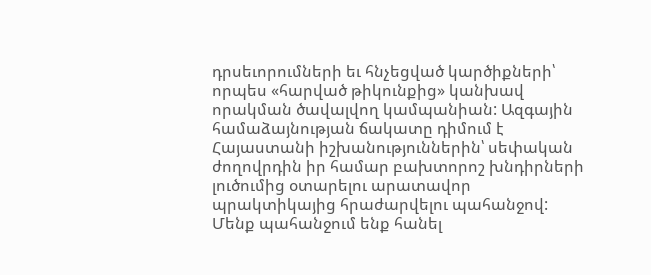դրսեւորումների եւ հնչեցված կարծիքների՝ որպես «հարված թիկունքից» կանխավ որակման ծավալվող կամպանիան: Ազգային համաձայնության ճակատը դիմում է Հայաստանի իշխանություններին՝ սեփական ժողովրդին իր համար բախտորոշ խնդիրների լուծումից օտարելու արատավոր պրակտիկայից հրաժարվելու պահանջով: Մենք պահանջում ենք հանել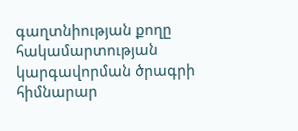գաղտնիության քողը հակամարտության կարգավորման ծրագրի հիմնարար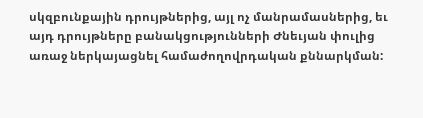սկզբունքային դրույթներից, այլ ոչ մանրամասներից, եւ այդ դրույթները բանակցությունների Ժնեւյան փուլից առաջ ներկայացնել համաժողովրդական քննարկման: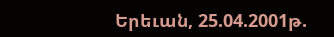Երեւան, 25.04.2001թ.